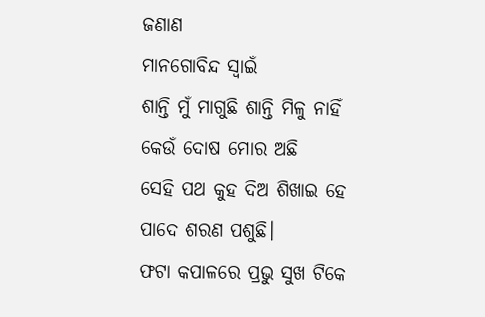ଜଣାଣ
ମାନଗୋବିନ୍ଦ ସ୍ବାଇଁ
ଶାନ୍ତି ମୁଁ ମାଗୁଛି ଶାନ୍ତି ମିଳୁ ନାହିଁ
କେଉଁ ଦୋଷ ମୋର ଅଛି
ସେହି ପଥ କୁହ ଦିଅ ଶିଖାଇ ହେ
ପାଦେ ଶରଣ ପଶୁଛି।
ଫଟା କପାଳରେ ପ୍ରଭୁ ସୁଖ ଟିକେ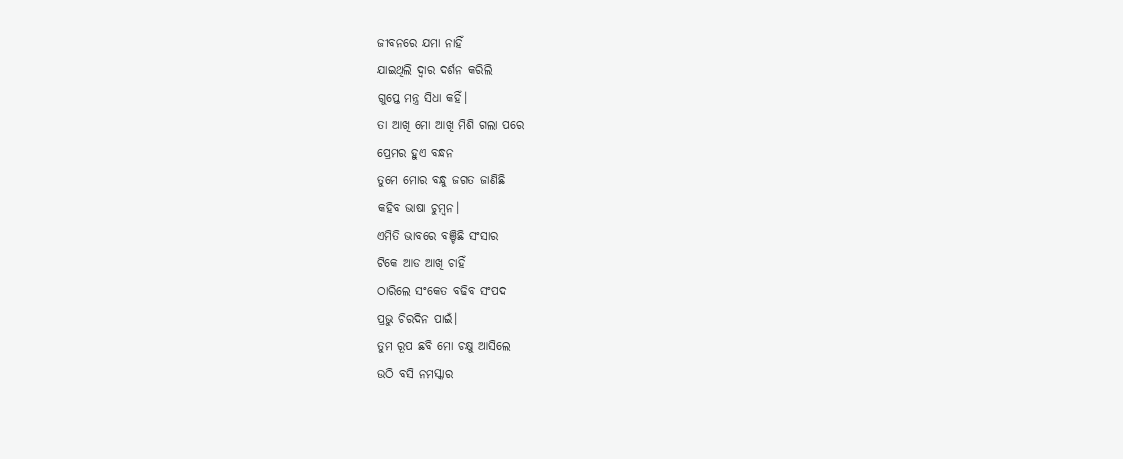ଜୀବନରେ ଯମା ନାହିଁ
ଯାଇଥିଲି ଦ୍ବାର ଦର୍ଶନ କରିଲି
ଗୁପ୍ତେ ମନ୍ତ୍ର ସିଧା କହିଁ।
ତା ଆଖି ମୋ ଆଖି ମିଶି ଗଲା ପରେ
ପ୍ରେମର ହୁଏ ବନ୍ଧନ
ତୁମେ ମୋର ବନ୍ଧୁ ଜଗତ ଜାଣିଛି
କହିବ ଭାଷା ଚୁମ୍ବନ।
ଏମିତି ଭାବରେ ବଞ୍ଚିଛି ସଂସାର
ଟିକେ ଆଡ ଆଖି ଚାହିଁ
ଠାରିଲେ ସଂକେତ ବଢିବ ସଂପଦ
ପ୍ରଭୁ ଚିରଦିନ ପାଇଁ।
ତୁମ ରୂପ ଛବି ମୋ ଚକ୍ଷୁ ଆସିଲେ
ଉଠି ବସି ନମସ୍କାର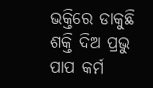ଭକ୍ତିରେ ଡାକୁଛି ଶକ୍ତି ଦିଅ ପ୍ରଭୁ
ପାପ କର୍ମ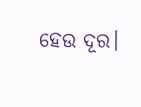ହେଉ ଦୂର।